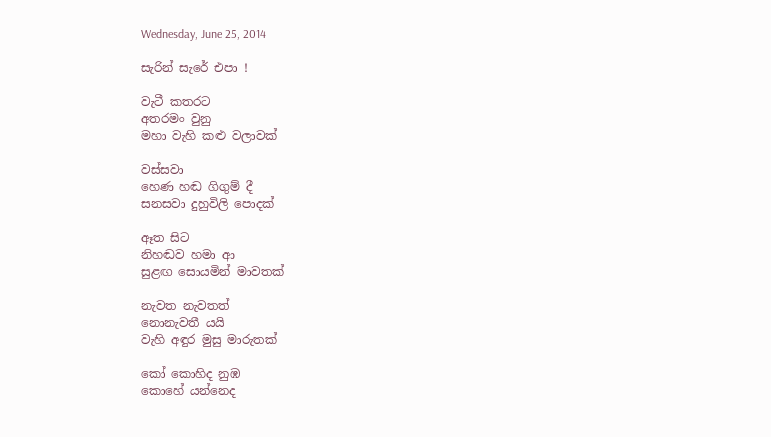Wednesday, June 25, 2014

සැරින් සැරේ එපා !

වැටී කතරට
අතරමං වුනු
මහා වැහි කළු වලාවක්

වස්සවා
හෙණ හඬ ගිගුම් දී
සනසවා දුහුවිලි පොදක්

ඈත සිට
නිහඬව හමා ආ
සුළඟ සොයමින් මාවතක්

නැවත නැවතත්
නොනැවතී යයි
වැහි අඳුර මුසු මාරුතක්

කෝ කොහිද නුඹ
කොහේ යන්නෙද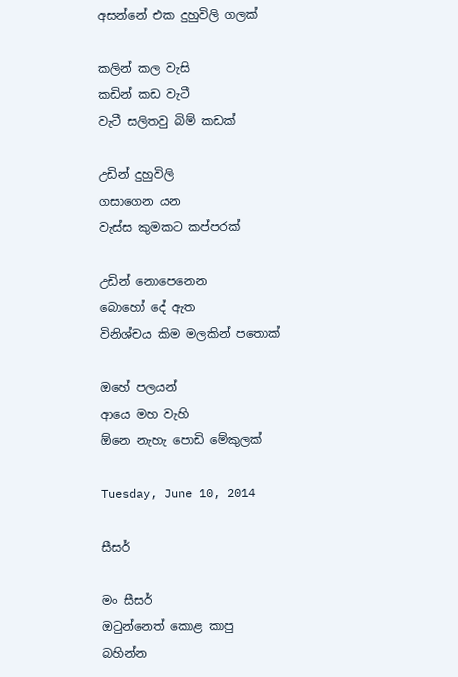අසන්නේ එක දුහුවිලි ගලක්

කලින් කල වැසි
කඩින් කඩ වැටී
වැටී සලිතවු බිම් කඩක්

උඩින් දුහුවිලි
ගසාගෙන යන
වැස්ස කුමකට කප්පරක්

උඩින් නොපෙනෙන
බොහෝ දේ ඇත
විනිශ්චය කිම මලකින් පතොක්

ඔහේ පලයන්
ආයෙ මහ වැහි
ඕනෙ නැහැ පොඩි මේකුලක්

Tuesday, June 10, 2014

සීසර්

මං සීසර්
ඔටුන්නෙත් කොළ කාපු
බහින්න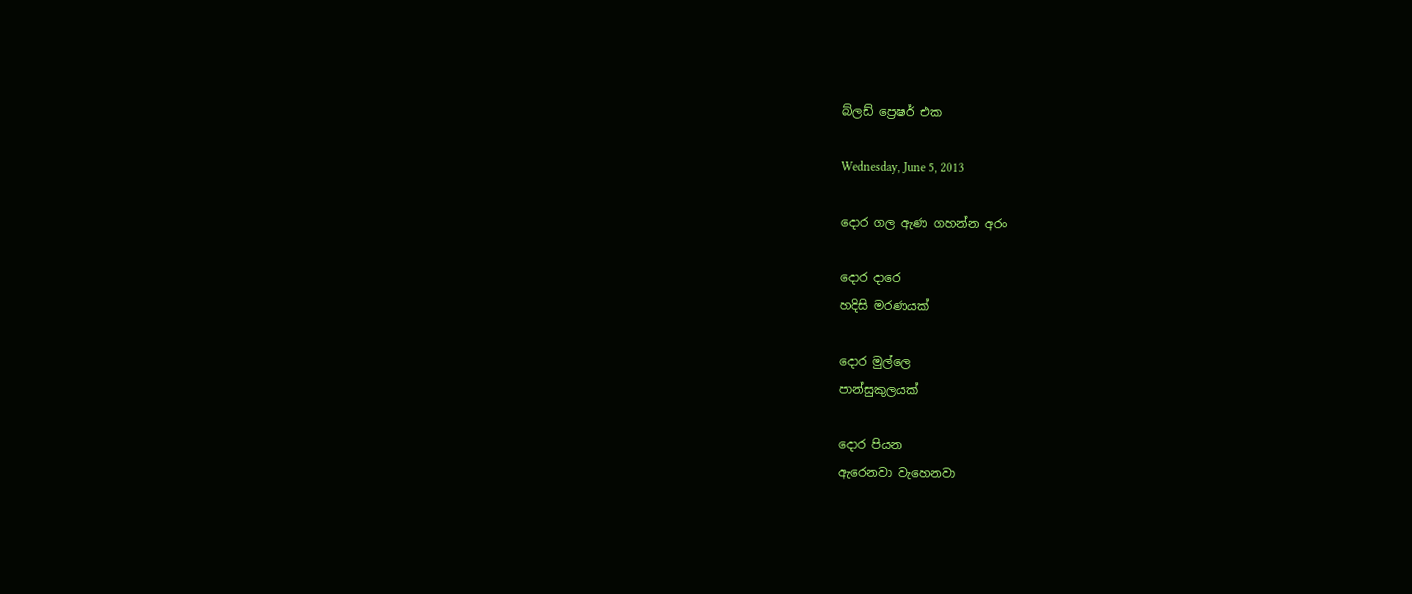බ්ලඩ් ප්‍රෙෂර් එක

Wednesday, June 5, 2013

දොර ගල ඇණ ගහන්න අරං

දොර දාරෙ
හදිසි මරණයක්

දොර මුල්ලෙ
පාන්සුකුලයක්‌

දොර පියන
ඇරෙනවා වැහෙනවා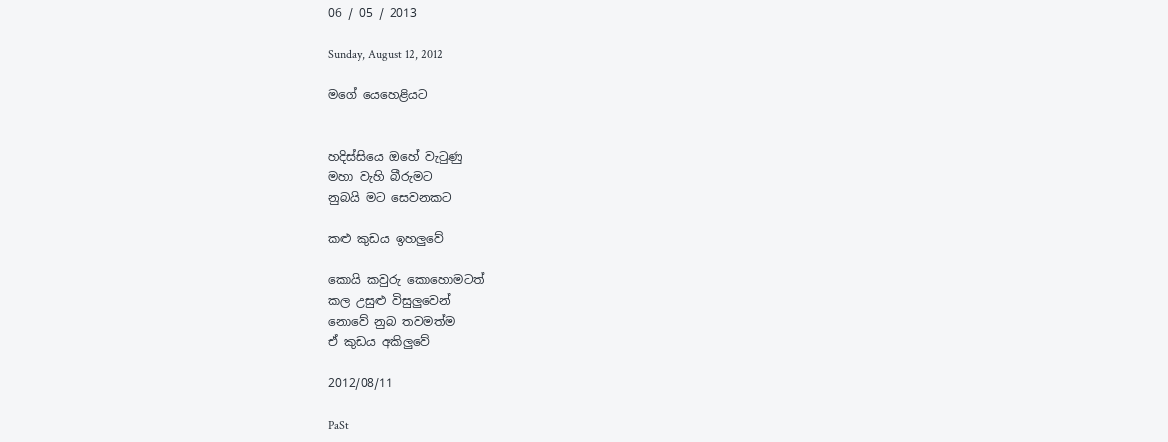06 / 05 / 2013

Sunday, August 12, 2012

මගේ යෙහෙළියට


හදිස්සියෙ ඔහේ වැටුණු
මහා වැහි බීරුමට
නුබයි මට සෙවනකට

කළු කුඩය ඉහලුවේ

කොයි කවුරු කොහොමටත්
කල උසුළු විසුලුවෙන්
නොවේ නුබ තවමත්ම
ඒ කුඩය අකිලුවේ

2012/08/11

PaSt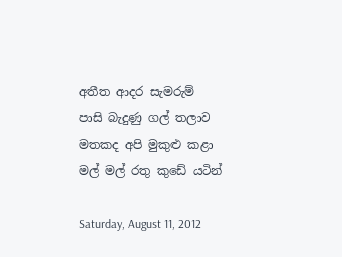අතීත ආදර සැමරුම්
පාසි බැදුණු ගල් තලාව
මතකද අපි මුකුළු කළා
මල් මල් රතු කුඩේ යටින්

Saturday, August 11, 2012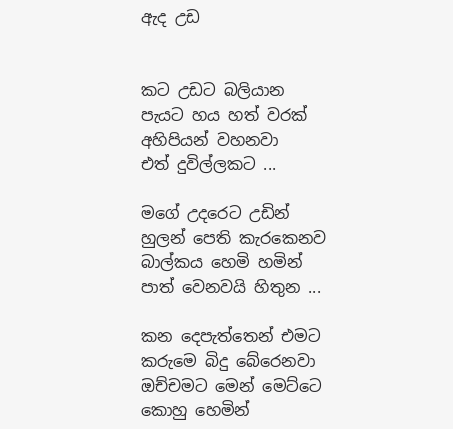ඇද උඩ


කට උඩට බලියාන
පැයට හය හත් වරක්
අහිපියන් වහනවා
එත් දුවිල්ලකට ...

මගේ උදරෙට උඩින්
හුලන් පෙති කැරකෙනව
බාල්කය හෙමි හමින්
පාත් වෙනවයි හිතුන ...

කන දෙපැත්තෙන් එමට
කරුමෙ බිදු බේරෙනවා
ඔච්චමට මෙන් මෙට්ටෙ
කොහු හෙමින්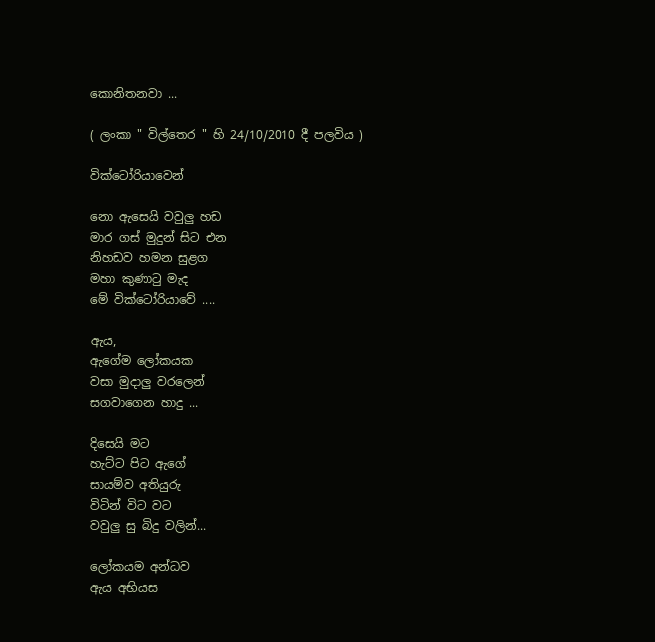කොනිතනවා ...

( ලංකා " විල්තෙර " හි 24/10/2010 දී පලවිය )

වික්ටෝරියාවෙන්

නො ඇසෙයි වවුලු හඩ
මාර ගස් මුදුන් සිට එන
නිහඩව හමන සුළග
මහා කුණාටු මැද
මේ වික්ටෝරියාවේ ....

ඇය,
ඇගේම ලෝකයක
වසා මුදාලු වරලෙන්
සගවාගෙන හාදු ...

දිසෙයි මට
හැට්ට පිට ඇගේ
සායම්ව අතියුරු
විටින් විට වට
වවුලු සු බිදු වලින්...

ලෝකයම අන්ධව
ඇය අභියස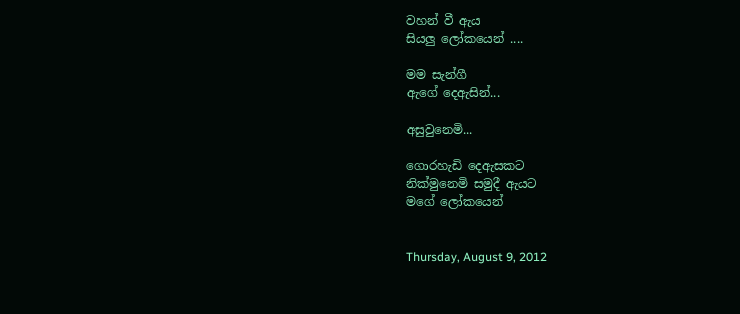වහන් වී ඇය
සියලු ලෝකයෙන් ....

මම සැන්ගී
ඇගේ දෙඇසින්...

අසුවුනෙමි...

ගොරහැඩි දෙඇසකට
නික්මුනෙමි සමුදී ඇයට
මගේ ලෝකයෙන්


Thursday, August 9, 2012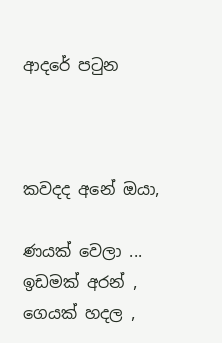ආදරේ පටුන



කවදද අනේ ඔයා,

ණයක් වෙලා ...
ඉඩමක් අරන් ,
ගෙයක් හදල ,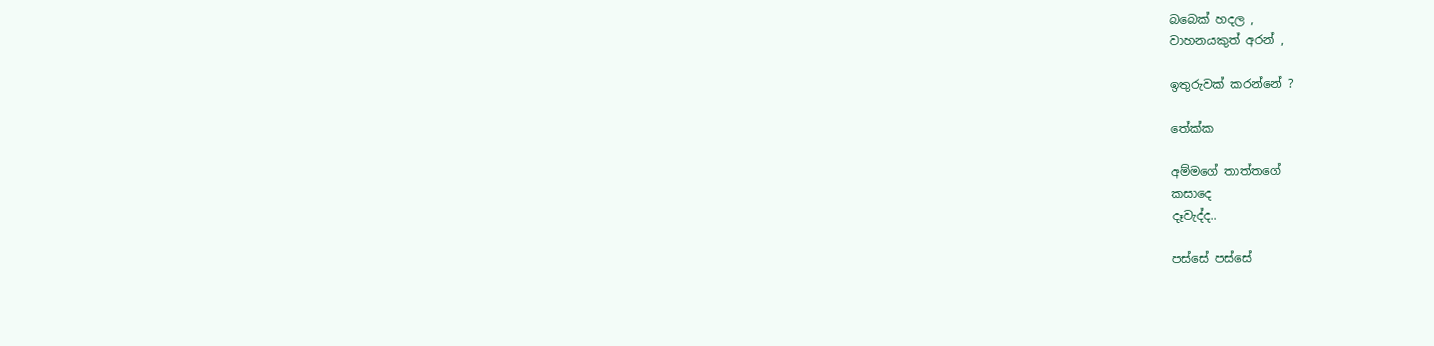බබෙක් හදල ,
වාහනයකුත් අරන් ,

ඉතුරුවක් කරන්නේ ?

තේක්ක

අම්මගේ තාත්තගේ
කසාදෙ
දෑවැද්ද..

පස්සේ පස්සේ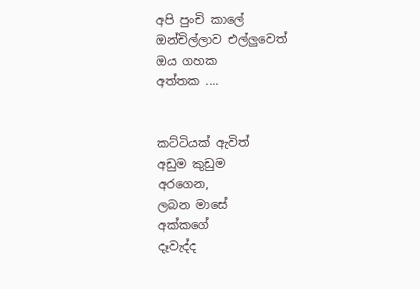අපි පුංචි කාලේ
ඔන්චිල්ලාව එල්ලුවෙත්
ඔය ගහක
අත්තක ....


කට්ටියක් ඇවිත්
අඩුම කුඩුම
අරගෙන,
ලබන මාසේ
අක්කගේ
දෑවැද්ද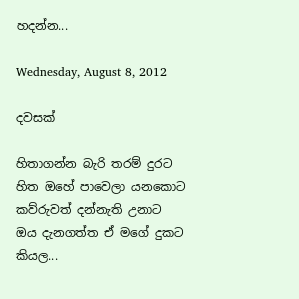හදන්න...

Wednesday, August 8, 2012

දවසක්

හිතාගන්න බැරි තරම් දුරට
හිත ඔහේ පාවෙලා යනකොට
කව්රුවත් දන්නැති උනාට
ඔය දැනගත්ත ඒ මගේ දුකට
කියල...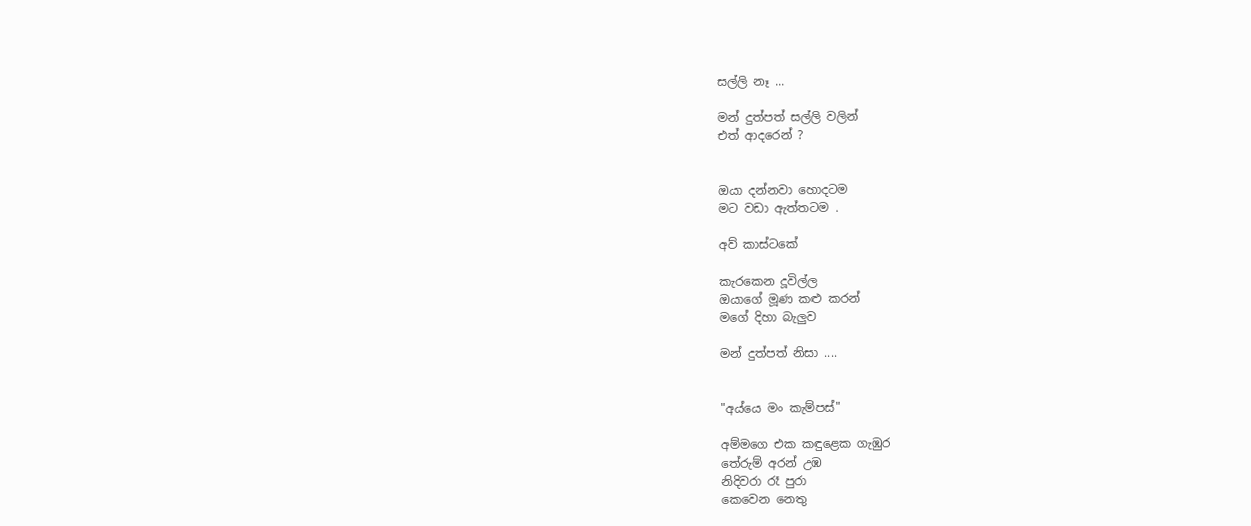සල්ලි නෑ ...

මන් දුත්පත් සල්ලි වලින්
එත් ආදරෙන් ?


ඔයා දන්නවා හොදටම
මට වඩා ඇත්තටම .

අව් කාස්ටකේ

කැරකෙන දූවිල්ල
ඔයාගේ මූණ කළු කරන්
මගේ දිහා බැලුව

මන් දුත්පත් නිසා ....


"අය්යෙ මං කැම්පස්"

අම්මගෙ එක කඳුළෙක ගැඹුර
තේරුම් අරන් උඹ
නිදිවරා රෑ පුරා
කෙවෙන නෙතු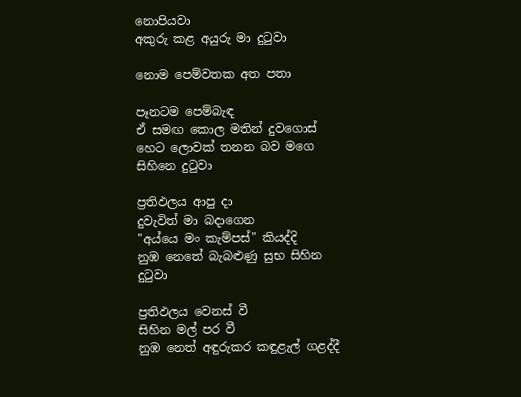නොපියවා
අකුරු කළ අයුරු මා දුටුවා

නොම පෙම්වතක අත පතා

පෑනටම පෙම්බැඳ
ඒ සමඟ කොල මතින් දුවගොස්
හෙට ලොවක් තනන බව මගෙ සිහිනෙ දුටුවා

ප්‍රතිඵලය ආපු දා
දුවැවිත් මා බදාගෙන
"අය්යෙ මං කැම්පස්" කියද්දි
නුඹ නෙතේ බැබළුණු සුභ සිහින දුටුවා

ප්‍රතිඵලය වෙනස් වී
සිහින මල් පර වී
නුඹ නෙත් අඳුරුකර කඳුළැල් ගළද්දී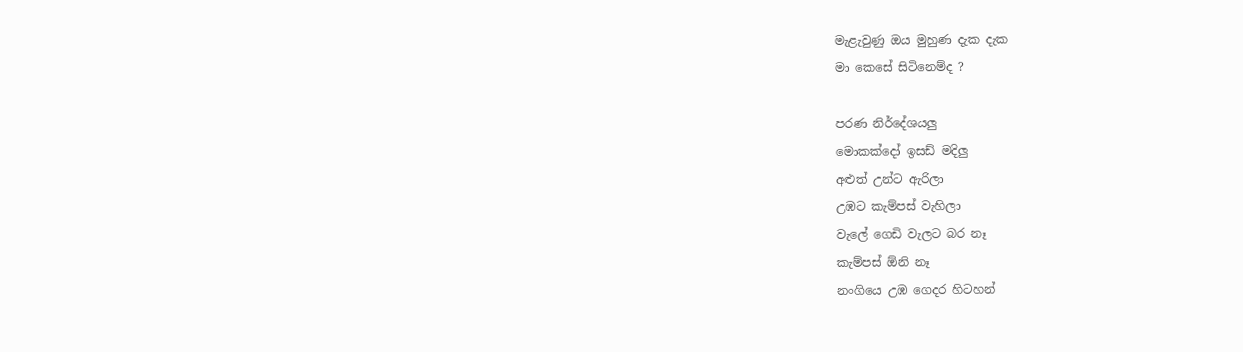මැළැවුණු ඔය මුහුණ දැක දැක
මා කෙසේ සිටිනෙම්ද ?

පරණ නිර්දේශයලු
මොකක්දෝ ඉසඩ් මදිලු
අළුත් උන්ට ඇරිලා
උඹට කැම්පස් වැහිලා
වැලේ ගෙඩි වැලට බර නෑ
කැම්පස් ඕනි නෑ
නංගියෙ උඹ ගෙදර හිටහන්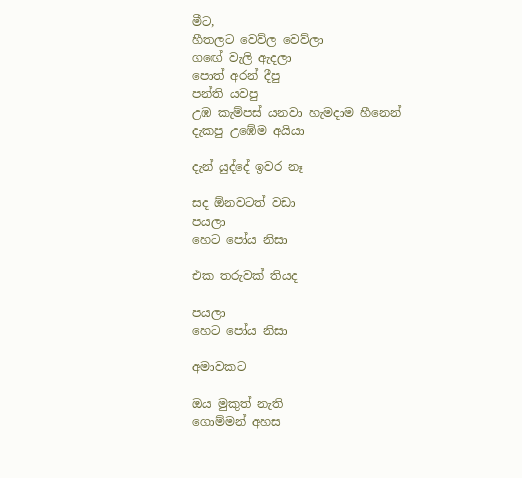මීට,
හීතලට වෙව්ල වෙව්ලා
ගඟේ වැලි ඇදලා
පොත් අරන් දීපු
පන්ති යවපු
උඹ කැම්පස් යනවා හැමදාම හීනෙන් දැකපු උඹේම අයියා

දැන් යුද්දේ ඉවර නෑ

සද ඕනවටත් වඩා
පයලා
හෙට පෝය නිසා

එක තරුවක් තියද

පයලා
හෙට පෝය නිසා

අමාවකට

ඔය මුකුත් නැති
ගොම්මන් අහස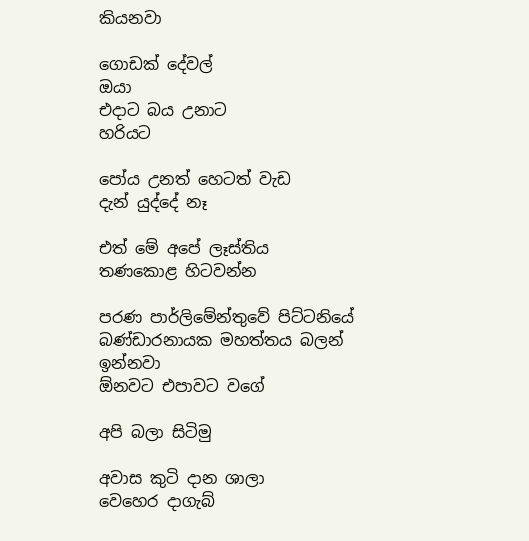කියනවා

ගොඩක් දේවල්
ඔයා
එදාට බය උනාට
හරියට

පෝය උනත් හෙටත් වැඩ
දැන් යුද්දේ නෑ

එත් මේ අපේ ලෑස්තිය
තණකොළ හිටවන්න

පරණ පාර්ලිමේන්තුවේ පිට්ටනියේ
බණ්ඩාරනායක මහත්තය බලන් ඉන්නවා
ඕනවට එපාවට වගේ

අපි බලා සිටිමු

අවාස කුටි දාන ශාලා
වෙහෙර දාගැබ්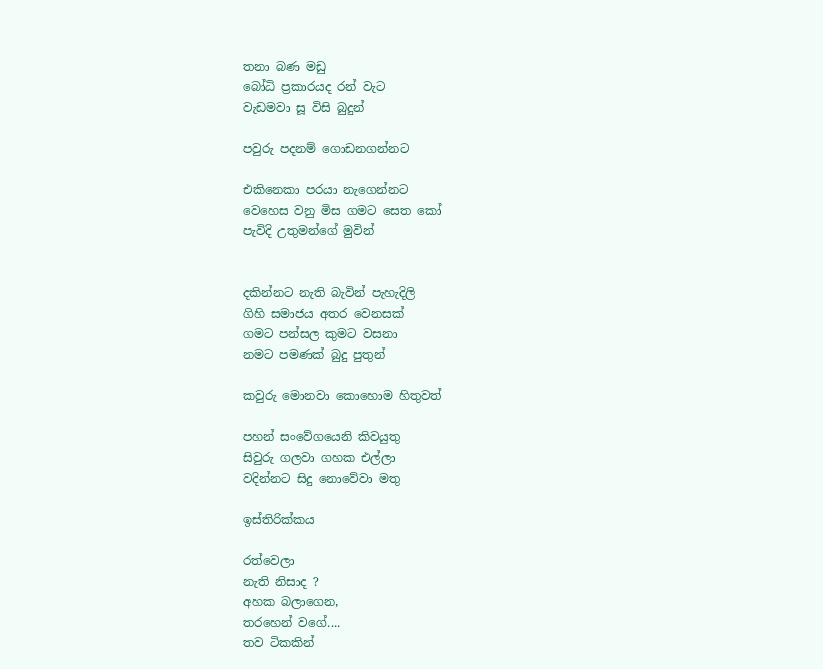තනා බණ මඩු
බෝධි ප්‍රකාරයද රන් වැට
වැඩමවා සූ විසි බුදුන්

පවුරු පදනම් ගොඩනගන්නට

එකිනෙකා පරයා නැගෙන්නට
වෙහෙස වනු මිස ගමට සෙත කෝ
පැවිදි උතුමන්ගේ මුවින්


දකින්නට නැති බැවින් පැහැදිලි
ගිහි සමාජය අතර වෙනසක්
ගමට පන්සල කුමට වසනා
නමට පමණක් බුදු පුතුන්

කවුරු මොනවා කොහොම හිතුවත්

පහන් සංවේගයෙනි කිවයුතු
සිවුරු ගලවා ගහක එල්ලා
වදින්නට සිදු නොවේවා මතු

ඉස්තිරික්කය

රත්වෙලා
නැති නිසාද ?
අහක බලාගෙන,
තරහෙන් වගේ....
තව ටිකකින්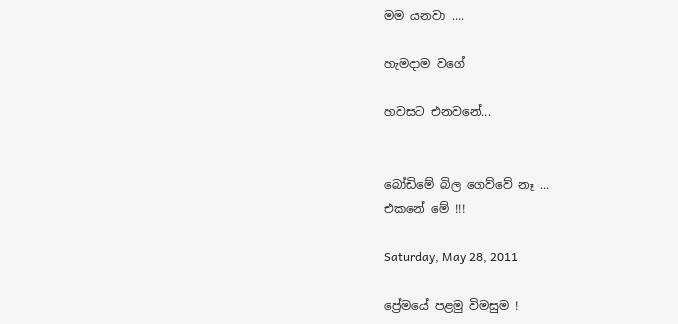මම යනවා ....

හැමදාම වගේ

හවසට එනවනේ...


බෝඩිමේ බිල ගෙව්වේ නෑ ...
එකනේ මේ !!!

Saturday, May 28, 2011

ප්‍රේමයේ පළමු විමසුම !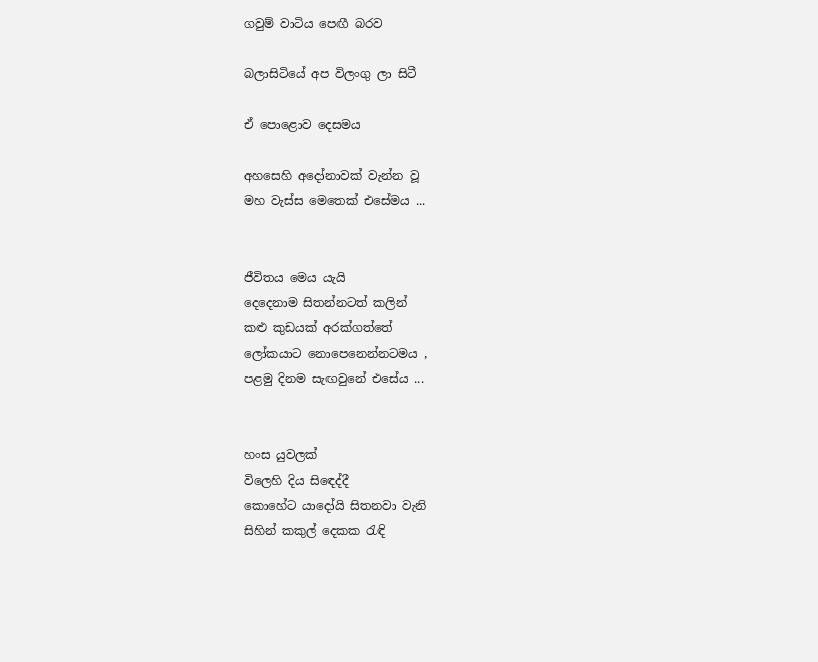ගවුම් වාටිය පෙඟී බරව

බලාසිටියේ අප විලංගු ලා සිටී

ඒ පොළොව දෙසමය

අහසෙහි අදෝනාවක් වැන්න වූ
මහ වැස්ස මෙතෙක් එසේමය ...


ජීවිතය මෙය යැයි
දෙදෙනාම සිතන්නටත් කලින්
කළු කුඩයක් අරක්ගත්තේ
ලෝකයාට නොපෙනෙන්නටමය ,
පළමු දිනම සැඟවුනේ එසේය ...


හංස යුවලක්
විලෙහි දිය සිඳෙද්දී
කොහේට යාදෝයි සිතනවා වැනි
සිහින් කකුල් දෙකක රැඳි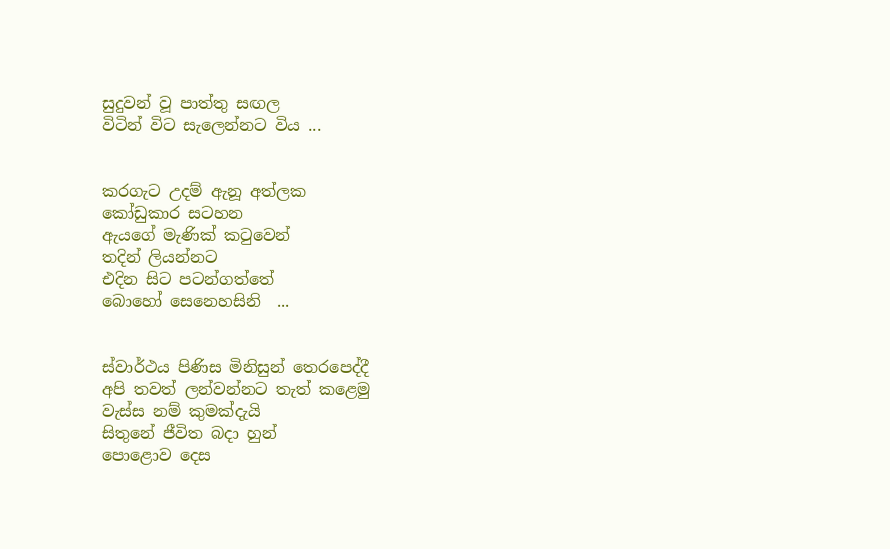සුදුවන් වූ පාත්තු සඟල
විටින් විට සැලෙන්නට විය ...


කරගැට උදම් ඇනූ අත්ලක
කෝඩුකාර සටහන
ඇයගේ මැණික් කටුවෙන්
තදින් ලියන්නට
එදින සිට පටන්ගත්තේ
බොහෝ සෙනෙහසිනි  ...


ස්වාර්ථය පිණිස මිනිසුන් තෙරපෙද්දී
අපි තවත් ලන්වන්නට තැත් කළෙමු
වැස්ස නම් කුමක්දැයි
සිතුනේ ජීවිත බදා හුන්
පොළොව දෙස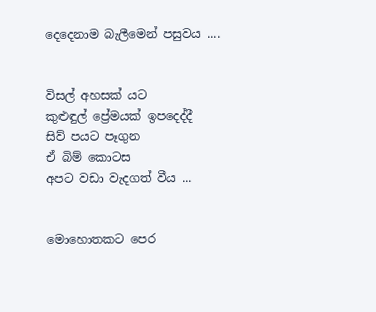දෙදෙනාම බැලීමෙන් පසුවය ....


විසල් අහසක් යට
කුළුඳුල් ප්‍රේමයක් ඉපදෙද්දී
සිව් පයට පෑගුන
ඒ බිම් කොටස
අපට වඩා වැදගත් වීය ...


මොහොතකට පෙර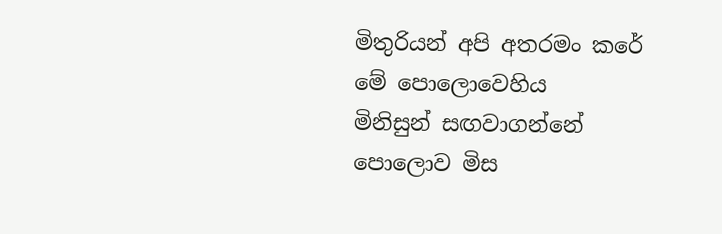මිතුරියන් අපි අතරමං කරේ
මේ පොලොවෙහිය
මිනිසුන් සඟවාගන්නේ
පොලොව මිස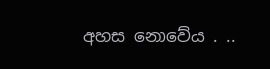අහස නොවේය . ..